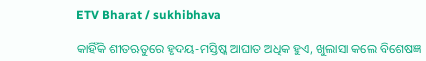ETV Bharat / sukhibhava

କାହିଁକି ଶୀତଋୁତରେ ହୃଦୟ-ମସ୍ତିଷ୍କ ଆଘାତ ଅଧିକ ହୁଏ, ଖୁଲାସା କଲେ ବିଶେଷଜ୍ଞ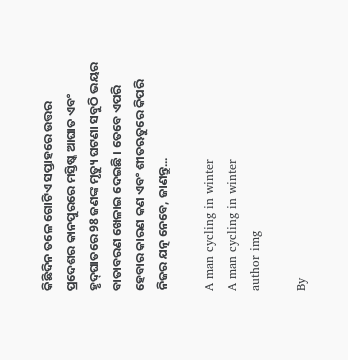କିଛିଦିନ ତଳେ ଗୋଟିଏ ସପ୍ତାହରେ ଉତ୍ତର ପ୍ରଦେଶର କାନପୁରରେ ମସ୍ତିଷ୍କ ଆଘାତ ଏବଂ ହୃଦ୍‌ଘାତରେ 98 ଜଣଙ୍କ ମୃତ୍ୟୁ ଘଟଣା ସବୁଠି ଭୟର ବାତାବରଣ ଖେଳାଇ ଦେଇଛି । ତେବେ ଏପରି ହେବାର କାରଣ କଣ ଏବଂ ଶୀତଋତୁରେ କିପରି ନିଜର ଯତ୍ନ ନେବେ, ଜାଣନ୍ତୁ...

A man cycling in winter
A man cycling in winter
author img

By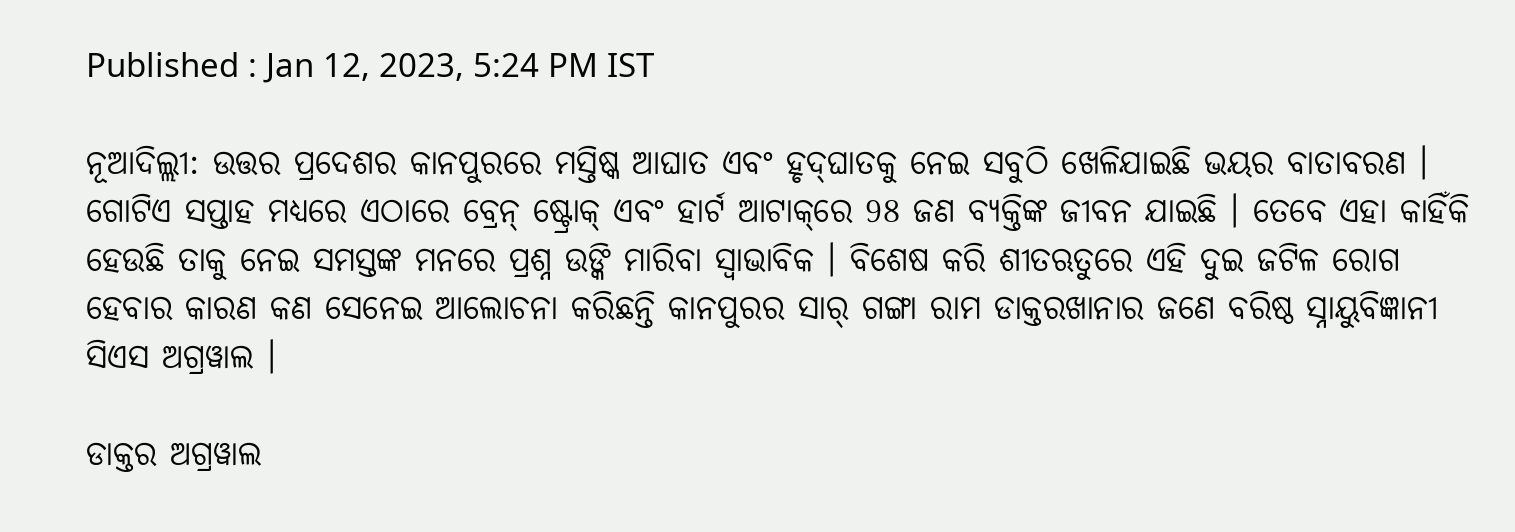Published : Jan 12, 2023, 5:24 PM IST

ନୂଆଦିଲ୍ଲୀ: ଉତ୍ତର ପ୍ରଦେଶର କାନପୁରରେ ମସ୍ତିଷ୍କ ଆଘାତ ଏବଂ ହୃଦ୍‌ଘାତକୁ ନେଇ ସବୁଠି ଖେଳିଯାଇଛି ଭୟର ବାତାବରଣ । ଗୋଟିଏ ସପ୍ତାହ ମଧ୍ୟରେ ଏଠାରେ ବ୍ରେନ୍ ଷ୍ଟ୍ରୋକ୍ ଏବଂ ହାର୍ଟ ଆଟାକ୍‌ରେ 98 ଜଣ ବ୍ୟକ୍ତିଙ୍କ ଜୀବନ ଯାଇଛି । ତେବେ ଏହା କାହିଁକି ହେଉଛି ତାକୁ ନେଇ ସମସ୍ତଙ୍କ ମନରେ ପ୍ରଶ୍ନ ଉଙ୍କି ମାରିବା ସ୍ବାଭାବିକ । ବିଶେଷ କରି ଶୀତଋତୁରେ ଏହି ଦୁଇ ଜଟିଳ ରୋଗ ହେବାର କାରଣ କଣ ସେନେଇ ଆଲୋଚନା କରିଛନ୍ତି କାନପୁରର ସାର୍ ଗଙ୍ଗା ରାମ ଡାକ୍ତରଖାନାର ଜଣେ ବରିଷ୍ଠ ସ୍ନାୟୁବିଜ୍ଞାନୀ ସିଏସ ଅଗ୍ରୱାଲ ।

ଡାକ୍ତର ଅଗ୍ରୱାଲ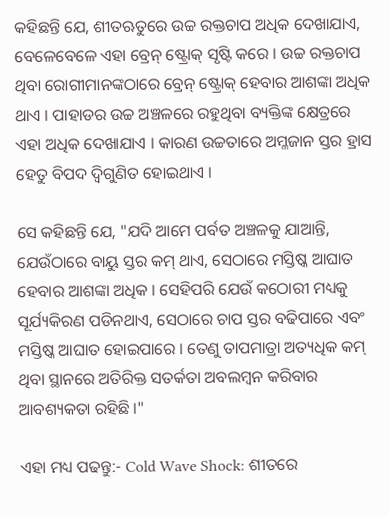କହିଛନ୍ତି ଯେ, ଶୀତଋତୁରେ ଉଚ୍ଚ ରକ୍ତଚାପ ଅଧିକ ଦେଖାଯାଏ, ବେଳେବେଳେ ଏହା ବ୍ରେନ୍ ଷ୍ଟ୍ରୋକ୍ ସୃଷ୍ଟି କରେ । ଉଚ୍ଚ ରକ୍ତଚାପ ଥିବା ରୋଗୀମାନଙ୍କଠାରେ ବ୍ରେନ୍ ଷ୍ଟ୍ରୋକ୍ ହେବାର ଆଶଙ୍କା ଅଧିକ ଥାଏ । ପାହାଡର ଉଚ୍ଚ ଅଞ୍ଚଳରେ ରହୁଥିବା ବ୍ୟକ୍ତିଙ୍କ କ୍ଷେତ୍ରରେ ଏହା ଅଧିକ ଦେଖାଯାଏ । କାରଣ ଉଚ୍ଚତାରେ ଅମ୍ଳଜାନ ସ୍ତର ହ୍ରାସ ହେତୁ ବିପଦ ଦ୍ବିଗୁଣିତ ହୋଇଥାଏ ।

ସେ କହିଛନ୍ତି ଯେ, "ଯଦି ଆମେ ପର୍ବତ ଅଞ୍ଚଳକୁ ଯାଆନ୍ତି, ଯେଉଁଠାରେ ବାୟୁ ସ୍ତର କମ୍ ଥାଏ, ସେଠାରେ ମସ୍ତିଷ୍କ ଆଘାତ ହେବାର ଆଶଙ୍କା ଅଧିକ । ସେହିପରି ଯେଉଁ କଠୋରୀ ମଧ୍ୟକୁ ସୂର୍ଯ୍ୟକିରଣ ପଡିନଥାଏ, ସେଠାରେ ଚାପ ସ୍ତର ବଢିପାରେ ଏବଂ ମସ୍ତିଷ୍କ ଆଘାତ ହୋଇପାରେ । ତେଣୁ ତାପମାତ୍ରା ଅତ୍ୟଧିକ କମ୍ ଥିବା ସ୍ଥାନରେ ଅତିରିକ୍ତ ସତର୍କତା ଅବଲମ୍ବନ କରିବାର ଆବଶ୍ୟକତା ରହିଛି ।"

ଏହା ମଧ୍ୟ ପଢନ୍ତୁ:- Cold Wave Shock: ଶୀତରେ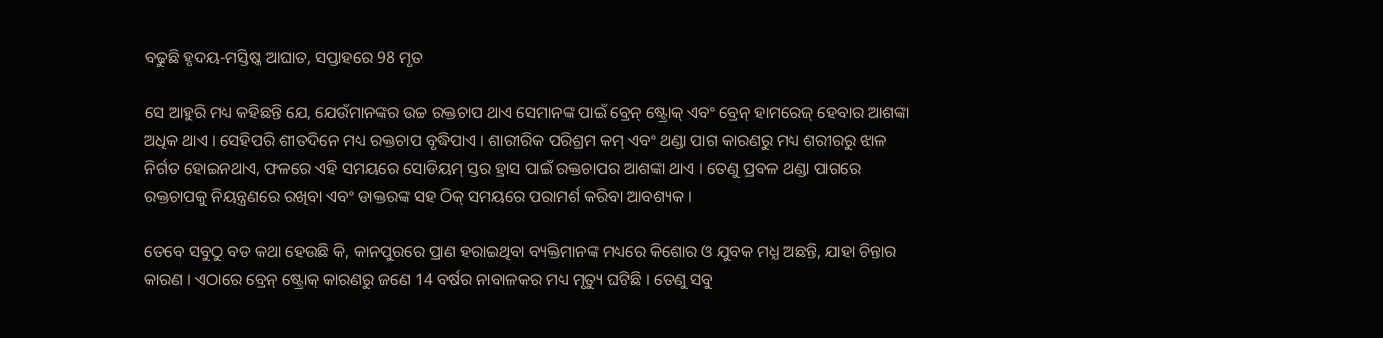ବଢୁଛି ହୃଦୟ-ମସ୍ତିଷ୍କ ଆଘାତ, ସପ୍ତାହରେ 98 ମୃତ

ସେ ଆହୁରି ମଧ୍ୟ କହିଛନ୍ତି ଯେ, ଯେଉଁମାନଙ୍କର ଉଚ୍ଚ ରକ୍ତଚାପ ଥାଏ ସେମାନଙ୍କ ପାଇଁ ବ୍ରେନ୍ ଷ୍ଟ୍ରୋକ୍ ଏବଂ ବ୍ରେନ୍ ହାମରେଜ୍ ହେବାର ଆଶଙ୍କା ଅଧିକ ଥାଏ । ସେହିପରି ଶୀତଦିନେ ମଧ୍ୟ ରକ୍ତଚାପ ବୃଦ୍ଧିପାଏ । ଶାରୀରିକ ପରିଶ୍ରମ କମ୍ ଏବଂ ଥଣ୍ଡା ପାଗ କାରଣରୁ ମଧ୍ୟ ଶରୀରରୁ ଝାଳ ନିର୍ଗତ ହୋଇନଥାଏ, ଫଳରେ ଏହି ସମୟରେ ସୋଡିୟମ୍ ସ୍ତର ହ୍ରାସ ପାଇଁ ରକ୍ତଚାପର ଆଶଙ୍କା ଥାଏ । ତେଣୁ ପ୍ରବଳ ଥଣ୍ଡା ପାଗରେ ରକ୍ତଚାପକୁ ନିୟନ୍ତ୍ରଣରେ ରଖିବା ଏବଂ ଡାକ୍ତରଙ୍କ ସହ ଠିକ୍ ସମୟରେ ପରାମର୍ଶ କରିବା ଆବଶ୍ୟକ ।

ତେବେ ସବୁଠୁ ବଡ କଥା ହେଉଛି କି, କାନପୁରରେ ପ୍ରାଣ ହରାଇଥିବା ବ୍ୟକ୍ତିମାନଙ୍କ ମଧ୍ୟରେ କିଶୋର ଓ ଯୁବକ ମଧ୍ଯ ଅଛନ୍ତି, ଯାହା ଚିନ୍ତାର କାରଣ । ଏଠାରେ ବ୍ରେନ୍ ଷ୍ଟ୍ରୋକ୍ କାରଣରୁ ଜଣେ 14 ବର୍ଷର ନାବାଳକର ମଧ୍ୟ ମୃତ୍ୟୁ ଘଟିଛି । ତେଣୁ ସବୁ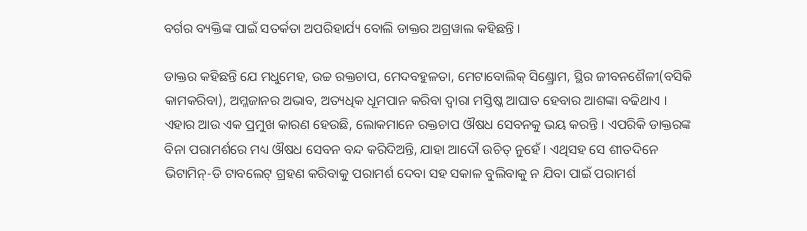ବର୍ଗର ବ୍ୟକ୍ତିଙ୍କ ପାଇଁ ସତର୍କତା ଅପରିହାର୍ଯ୍ୟ ବୋଲି ଡାକ୍ତର ଅଗ୍ରୱାଲ କହିଛନ୍ତି ।

ଡାକ୍ତର କହିଛନ୍ତି ଯେ ମଧୁମେହ, ଉଚ୍ଚ ରକ୍ତଚାପ, ମେଦବହୁଳତା, ମେଟାବୋଲିକ୍ ସିଣ୍ଡ୍ରୋମ, ସ୍ଥିର ଜୀବନଶୈଳୀ(ବସିକି କାମକରିବା), ଅମ୍ଳଜାନର ଅଭାବ, ଅତ୍ୟଧିକ ଧୂମପାନ କରିବା ଦ୍ୱାରା ମସ୍ତିଷ୍କ ଆଘାତ ହେବାର ଆଶଙ୍କା ବଢିଥାଏ । ଏହାର ଆଉ ଏକ ପ୍ରମୁଖ କାରଣ ହେଉଛି, ଲୋକମାନେ ରକ୍ତଚାପ ଔଷଧ ସେବନକୁ ଭୟ କରନ୍ତି । ଏପରିକି ଡାକ୍ତରଙ୍କ ବିନା ପରାମର୍ଶରେ ମଧ୍ୟ ଔଷଧ ସେବନ ବନ୍ଦ କରିଦିଅନ୍ତି, ଯାହା ଆଦୌ ଉଚିତ୍ ନୁହେଁ । ଏଥିସହ ସେ ଶୀତଦିନେ ଭିଟାମିନ୍-ଡି ଟାବଲେଟ୍ ଗ୍ରହଣ କରିବାକୁ ପରାମର୍ଶ ଦେବା ସହ ସକାଳ ବୁଲିବାକୁ ନ ଯିବା ପାଇଁ ପରାମର୍ଶ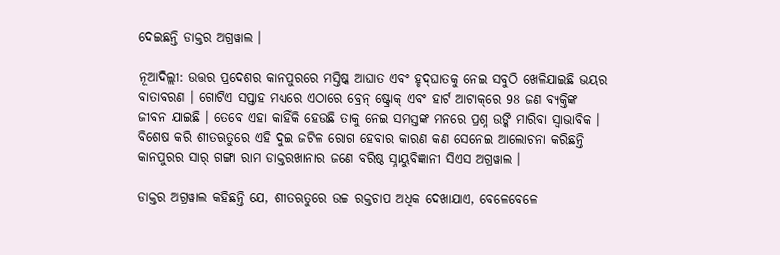ଦେଇଛନ୍ତି ଡାକ୍ତର ଅଗ୍ରୱାଲ ।

ନୂଆଦିଲ୍ଲୀ: ଉତ୍ତର ପ୍ରଦେଶର କାନପୁରରେ ମସ୍ତିଷ୍କ ଆଘାତ ଏବଂ ହୃଦ୍‌ଘାତକୁ ନେଇ ସବୁଠି ଖେଳିଯାଇଛି ଭୟର ବାତାବରଣ । ଗୋଟିଏ ସପ୍ତାହ ମଧ୍ୟରେ ଏଠାରେ ବ୍ରେନ୍ ଷ୍ଟ୍ରୋକ୍ ଏବଂ ହାର୍ଟ ଆଟାକ୍‌ରେ 98 ଜଣ ବ୍ୟକ୍ତିଙ୍କ ଜୀବନ ଯାଇଛି । ତେବେ ଏହା କାହିଁକି ହେଉଛି ତାକୁ ନେଇ ସମସ୍ତଙ୍କ ମନରେ ପ୍ରଶ୍ନ ଉଙ୍କି ମାରିବା ସ୍ବାଭାବିକ । ବିଶେଷ କରି ଶୀତଋତୁରେ ଏହି ଦୁଇ ଜଟିଳ ରୋଗ ହେବାର କାରଣ କଣ ସେନେଇ ଆଲୋଚନା କରିଛନ୍ତି କାନପୁରର ସାର୍ ଗଙ୍ଗା ରାମ ଡାକ୍ତରଖାନାର ଜଣେ ବରିଷ୍ଠ ସ୍ନାୟୁବିଜ୍ଞାନୀ ସିଏସ ଅଗ୍ରୱାଲ ।

ଡାକ୍ତର ଅଗ୍ରୱାଲ କହିଛନ୍ତି ଯେ, ଶୀତଋତୁରେ ଉଚ୍ଚ ରକ୍ତଚାପ ଅଧିକ ଦେଖାଯାଏ, ବେଳେବେଳେ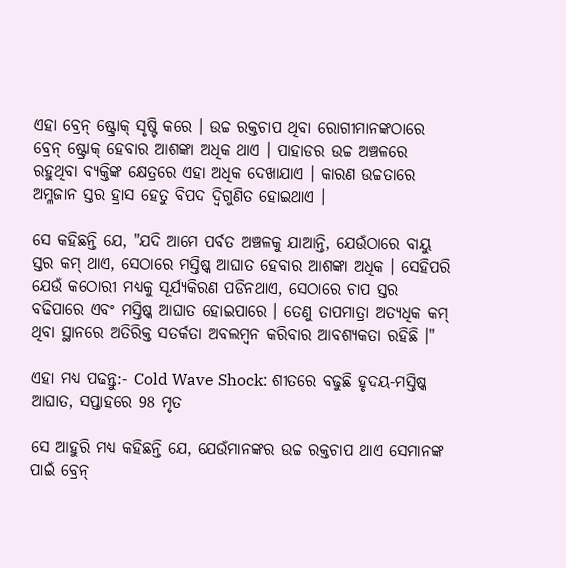ଏହା ବ୍ରେନ୍ ଷ୍ଟ୍ରୋକ୍ ସୃଷ୍ଟି କରେ । ଉଚ୍ଚ ରକ୍ତଚାପ ଥିବା ରୋଗୀମାନଙ୍କଠାରେ ବ୍ରେନ୍ ଷ୍ଟ୍ରୋକ୍ ହେବାର ଆଶଙ୍କା ଅଧିକ ଥାଏ । ପାହାଡର ଉଚ୍ଚ ଅଞ୍ଚଳରେ ରହୁଥିବା ବ୍ୟକ୍ତିଙ୍କ କ୍ଷେତ୍ରରେ ଏହା ଅଧିକ ଦେଖାଯାଏ । କାରଣ ଉଚ୍ଚତାରେ ଅମ୍ଳଜାନ ସ୍ତର ହ୍ରାସ ହେତୁ ବିପଦ ଦ୍ବିଗୁଣିତ ହୋଇଥାଏ ।

ସେ କହିଛନ୍ତି ଯେ, "ଯଦି ଆମେ ପର୍ବତ ଅଞ୍ଚଳକୁ ଯାଆନ୍ତି, ଯେଉଁଠାରେ ବାୟୁ ସ୍ତର କମ୍ ଥାଏ, ସେଠାରେ ମସ୍ତିଷ୍କ ଆଘାତ ହେବାର ଆଶଙ୍କା ଅଧିକ । ସେହିପରି ଯେଉଁ କଠୋରୀ ମଧ୍ୟକୁ ସୂର୍ଯ୍ୟକିରଣ ପଡିନଥାଏ, ସେଠାରେ ଚାପ ସ୍ତର ବଢିପାରେ ଏବଂ ମସ୍ତିଷ୍କ ଆଘାତ ହୋଇପାରେ । ତେଣୁ ତାପମାତ୍ରା ଅତ୍ୟଧିକ କମ୍ ଥିବା ସ୍ଥାନରେ ଅତିରିକ୍ତ ସତର୍କତା ଅବଲମ୍ବନ କରିବାର ଆବଶ୍ୟକତା ରହିଛି ।"

ଏହା ମଧ୍ୟ ପଢନ୍ତୁ:- Cold Wave Shock: ଶୀତରେ ବଢୁଛି ହୃଦୟ-ମସ୍ତିଷ୍କ ଆଘାତ, ସପ୍ତାହରେ 98 ମୃତ

ସେ ଆହୁରି ମଧ୍ୟ କହିଛନ୍ତି ଯେ, ଯେଉଁମାନଙ୍କର ଉଚ୍ଚ ରକ୍ତଚାପ ଥାଏ ସେମାନଙ୍କ ପାଇଁ ବ୍ରେନ୍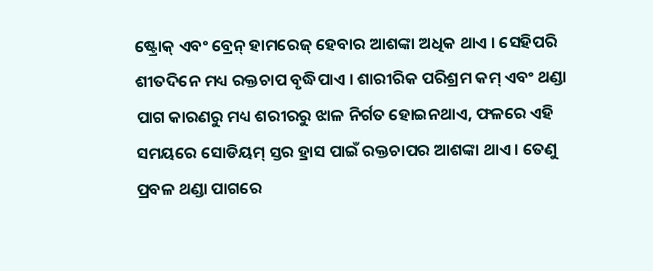ଷ୍ଟ୍ରୋକ୍ ଏବଂ ବ୍ରେନ୍ ହାମରେଜ୍ ହେବାର ଆଶଙ୍କା ଅଧିକ ଥାଏ । ସେହିପରି ଶୀତଦିନେ ମଧ୍ୟ ରକ୍ତଚାପ ବୃଦ୍ଧିପାଏ । ଶାରୀରିକ ପରିଶ୍ରମ କମ୍ ଏବଂ ଥଣ୍ଡା ପାଗ କାରଣରୁ ମଧ୍ୟ ଶରୀରରୁ ଝାଳ ନିର୍ଗତ ହୋଇନଥାଏ, ଫଳରେ ଏହି ସମୟରେ ସୋଡିୟମ୍ ସ୍ତର ହ୍ରାସ ପାଇଁ ରକ୍ତଚାପର ଆଶଙ୍କା ଥାଏ । ତେଣୁ ପ୍ରବଳ ଥଣ୍ଡା ପାଗରେ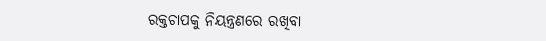ରକ୍ତଚାପକୁ ନିୟନ୍ତ୍ରଣରେ ରଖିବା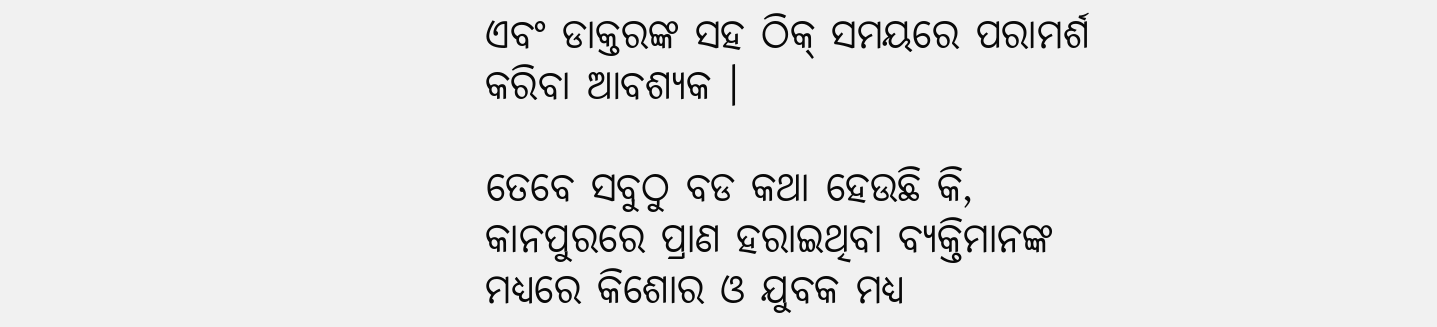ଏବଂ ଡାକ୍ତରଙ୍କ ସହ ଠିକ୍ ସମୟରେ ପରାମର୍ଶ କରିବା ଆବଶ୍ୟକ ।

ତେବେ ସବୁଠୁ ବଡ କଥା ହେଉଛି କି, କାନପୁରରେ ପ୍ରାଣ ହରାଇଥିବା ବ୍ୟକ୍ତିମାନଙ୍କ ମଧ୍ୟରେ କିଶୋର ଓ ଯୁବକ ମଧ୍ଯ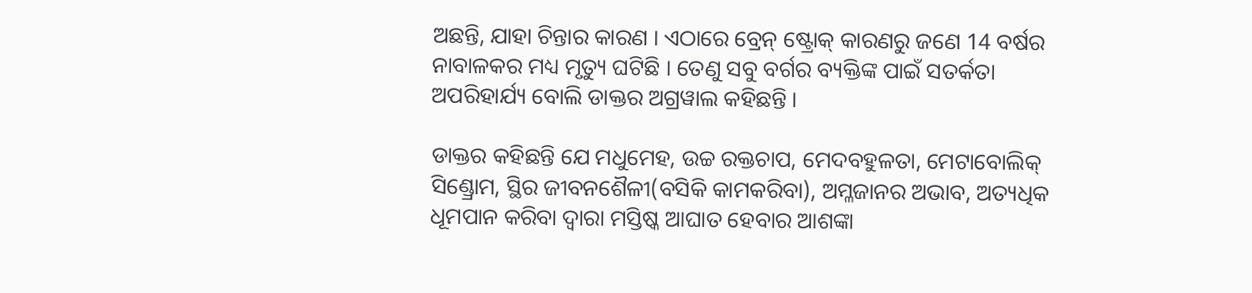ଅଛନ୍ତି, ଯାହା ଚିନ୍ତାର କାରଣ । ଏଠାରେ ବ୍ରେନ୍ ଷ୍ଟ୍ରୋକ୍ କାରଣରୁ ଜଣେ 14 ବର୍ଷର ନାବାଳକର ମଧ୍ୟ ମୃତ୍ୟୁ ଘଟିଛି । ତେଣୁ ସବୁ ବର୍ଗର ବ୍ୟକ୍ତିଙ୍କ ପାଇଁ ସତର୍କତା ଅପରିହାର୍ଯ୍ୟ ବୋଲି ଡାକ୍ତର ଅଗ୍ରୱାଲ କହିଛନ୍ତି ।

ଡାକ୍ତର କହିଛନ୍ତି ଯେ ମଧୁମେହ, ଉଚ୍ଚ ରକ୍ତଚାପ, ମେଦବହୁଳତା, ମେଟାବୋଲିକ୍ ସିଣ୍ଡ୍ରୋମ, ସ୍ଥିର ଜୀବନଶୈଳୀ(ବସିକି କାମକରିବା), ଅମ୍ଳଜାନର ଅଭାବ, ଅତ୍ୟଧିକ ଧୂମପାନ କରିବା ଦ୍ୱାରା ମସ୍ତିଷ୍କ ଆଘାତ ହେବାର ଆଶଙ୍କା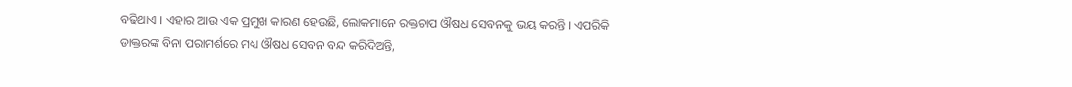ବଢିଥାଏ । ଏହାର ଆଉ ଏକ ପ୍ରମୁଖ କାରଣ ହେଉଛି, ଲୋକମାନେ ରକ୍ତଚାପ ଔଷଧ ସେବନକୁ ଭୟ କରନ୍ତି । ଏପରିକି ଡାକ୍ତରଙ୍କ ବିନା ପରାମର୍ଶରେ ମଧ୍ୟ ଔଷଧ ସେବନ ବନ୍ଦ କରିଦିଅନ୍ତି,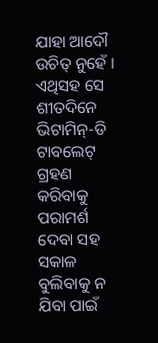ଯାହା ଆଦୌ ଉଚିତ୍ ନୁହେଁ । ଏଥିସହ ସେ ଶୀତଦିନେ ଭିଟାମିନ୍-ଡି ଟାବଲେଟ୍ ଗ୍ରହଣ କରିବାକୁ ପରାମର୍ଶ ଦେବା ସହ ସକାଳ ବୁଲିବାକୁ ନ ଯିବା ପାଇଁ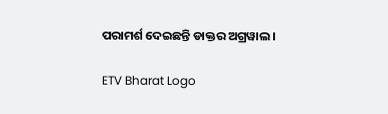ପରାମର୍ଶ ଦେଇଛନ୍ତି ଡାକ୍ତର ଅଗ୍ରୱାଲ ।

ETV Bharat Logo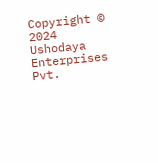Copyright © 2024 Ushodaya Enterprises Pvt.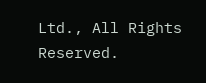Ltd., All Rights Reserved.